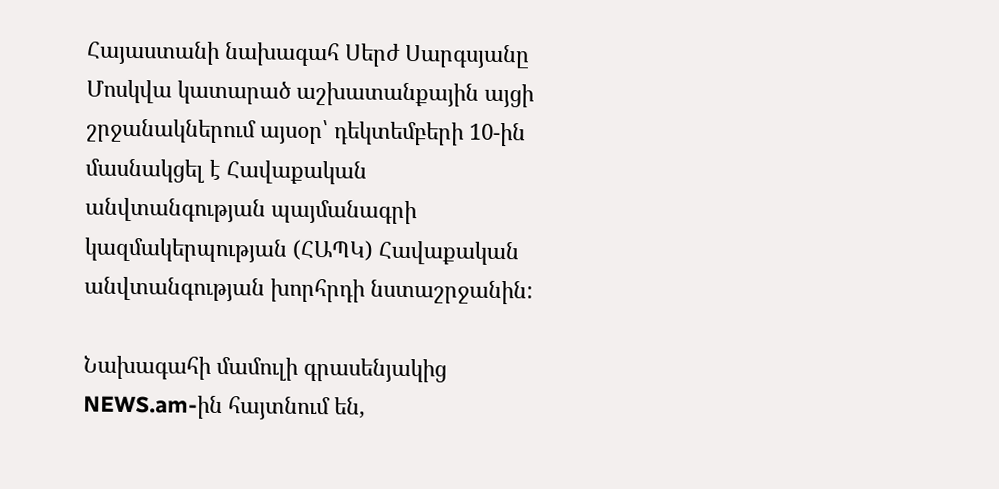Հայաստանի նախագահ Սերժ Սարգսյանը Մոսկվա կատարած աշխատանքային այցի շրջանակներում այսօր՝ դեկտեմբերի 10-ին մասնակցել է Հավաքական անվտանգության պայմանագրի կազմակերպության (ՀԱՊԿ) Հավաքական անվտանգության խորհրդի նստաշրջանին:

Նախագահի մամուլի գրասենյակից NEWS.am-ին հայտնում են,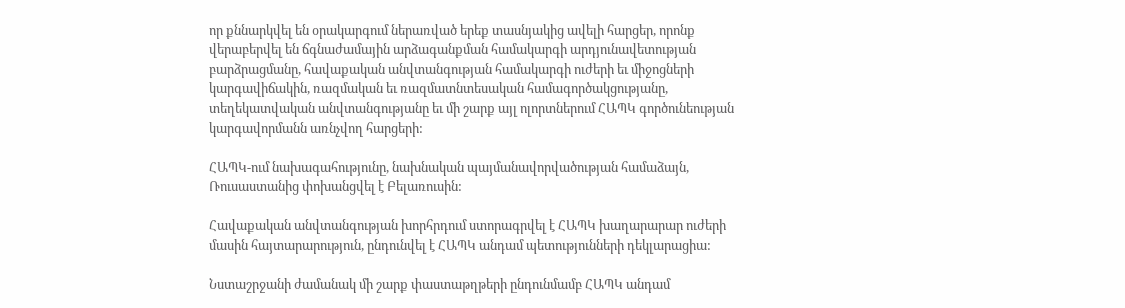որ քննարկվել են օրակարգում ներառված երեք տասնյակից ավելի հարցեր, որոնք վերաբերվել են ճգնաժամային արձագանքման համակարգի արդյունավետության բարձրացմանը, հավաքական անվտանգության համակարգի ուժերի եւ միջոցների կարգավիճակին, ռազմական եւ ռազմատնտեսական համագործակցությանը, տեղեկատվական անվտանգությանը եւ մի շարք այլ ոլորտներում ՀԱՊԿ գործունեության կարգավորմանն առնչվող հարցերի:

ՀԱՊԿ-ում նախագահությունը, նախնական պայմանավորվածության համաձայն, Ռուսաստանից փոխանցվել է Բելառուսին:

Հավաքական անվտանգության խորհրդում ստորագրվել է ՀԱՊԿ խաղարարար ուժերի մասին հայտարարություն, ընդունվել է ՀԱՊԿ անդամ պետությունների դեկլարացիա:

Նստաշրջանի ժամանակ մի շարք փաստաթղթերի ընդունմամբ ՀԱՊԿ անդամ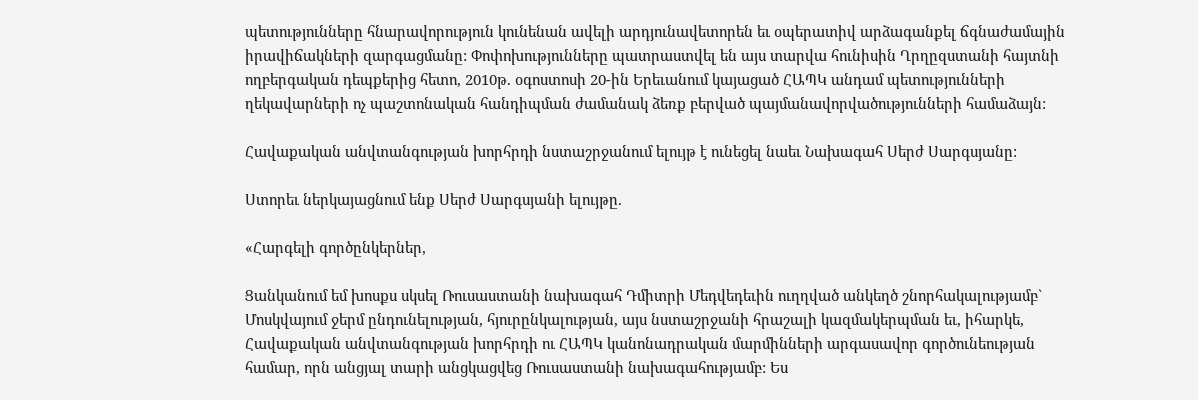պետությունները հնարավորություն կունենան ավելի արդյունավետորեն եւ օպերատիվ արձագանքել ճգնաժամային իրավիճակների զարգացմանը: Փոփոխությունները պատրաստվել են այս տարվա հունիսին Ղրղըզստանի հայտնի ողբերգական դեպքերից հետո, 2010թ. օգոստոսի 20-ին Երեւանում կայացած ՀԱՊԿ անդամ պետությունների ղեկավարների ոչ պաշտոնական հանդիպման ժամանակ ձեռք բերված պայմանավորվածությունների համաձայն:

Հավաքական անվտանգության խորհրդի նստաշրջանում ելույթ է ունեցել նաեւ Նախագահ Սերժ Սարգսյանը:

Ստորեւ ներկայացնում ենք Սերժ Սարգսյանի ելույթը.

«Հարգելի գործընկերներ,

Ցանկանում եմ խոսքս սկսել Ռուսաստանի նախագահ Դմիտրի Մեդվեդեւին ուղղված անկեղծ շնորհակալությամբ` Մոսկվայում ջերմ ընդունելության, հյուրընկալության, այս նստաշրջանի հրաշալի կազմակերպման եւ, իհարկե, Հավաքական անվտանգության խորհրդի ու ՀԱՊԿ կանոնադրական մարմինների արգասավոր գործունեության համար, որն անցյալ տարի անցկացվեց Ռուսաստանի նախագահությամբ: Ես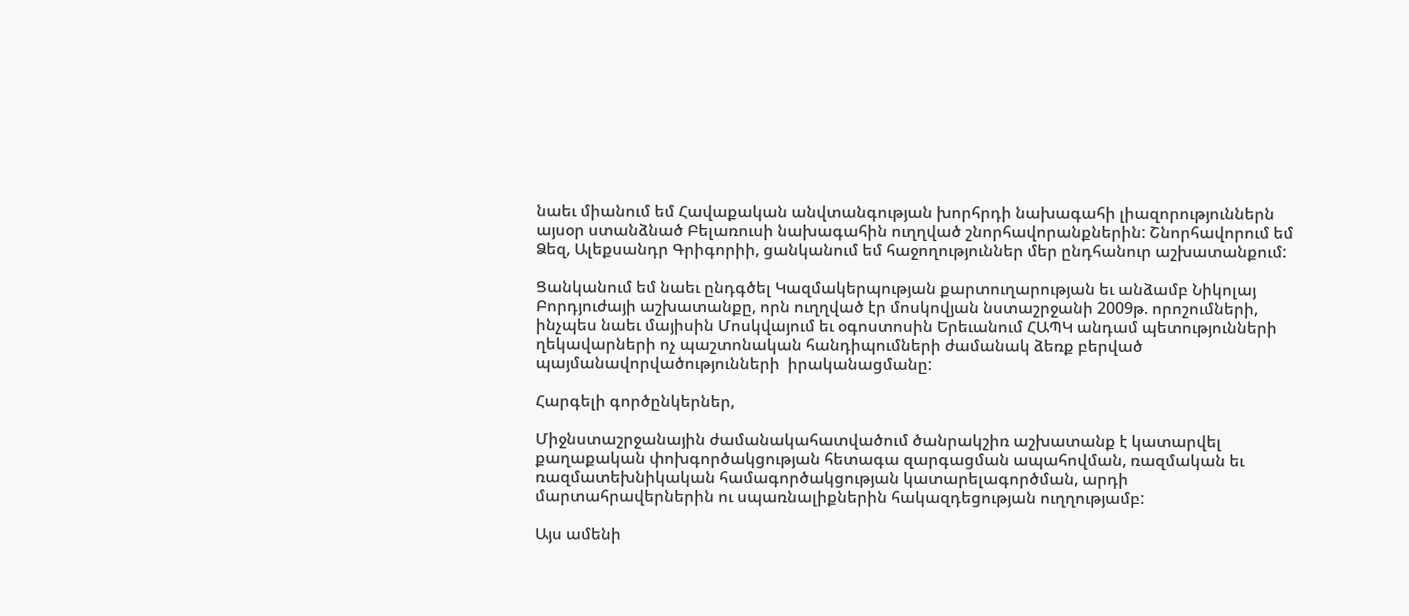նաեւ միանում եմ Հավաքական անվտանգության խորհրդի նախագահի լիազորություններն այսօր ստանձնած Բելառուսի նախագահին ուղղված շնորհավորանքներին: Շնորհավորում եմ Ձեզ, Ալեքսանդր Գրիգորիի, ցանկանում եմ հաջողություններ մեր ընդհանուր աշխատանքում:

Ցանկանում եմ նաեւ ընդգծել Կազմակերպության քարտուղարության եւ անձամբ Նիկոլայ Բորդյուժայի աշխատանքը, որն ուղղված էր մոսկովյան նստաշրջանի 2009թ. որոշումների, ինչպես նաեւ մայիսին Մոսկվայում եւ օգոստոսին Երեւանում ՀԱՊԿ անդամ պետությունների ղեկավարների ոչ պաշտոնական հանդիպումների ժամանակ ձեռք բերված պայմանավորվածությունների  իրականացմանը:

Հարգելի գործընկերներ,

Միջնստաշրջանային ժամանակահատվածում ծանրակշիռ աշխատանք է կատարվել քաղաքական փոխգործակցության հետագա զարգացման ապահովման, ռազմական եւ ռազմատեխնիկական համագործակցության կատարելագործման, արդի մարտահրավերներին ու սպառնալիքներին հակազդեցության ուղղությամբ:

Այս ամենի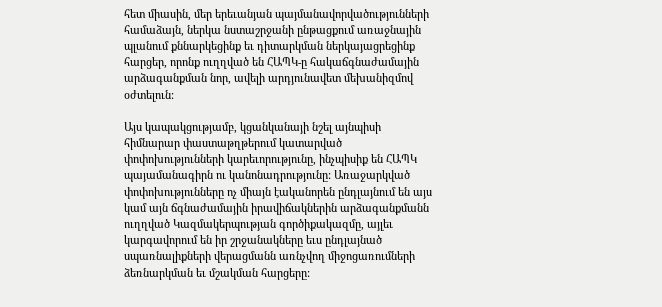հետ միասին, մեր երեւանյան պայմանավորվածությունների համաձայն, ներկա նստաշրջանի ընթացքում առաջնային պլանում քննարկեցինք եւ դիտարկման ներկայացրեցինք հարցեր, որոնք ուղղված են ՀԱՊԿ-ը հակաճգնաժամային արձագանքման նոր, ավելի արդյունավետ մեխանիզմով օժտելուն:

Այս կապակցությամբ, կցանկանայի նշել այնպիսի հիմնարար փաստաթղթերում կատարված փոփոխությունների կարեւորությունը, ինչպիսիք են ՀԱՊԿ պայամանագիրն ու կանոնադրությունը: Առաջարկված փոփոխությունները ոչ միայն էականորեն ընդլայնում են այս կամ այն ճգնաժամային իրավիճակներին արձագանքմանն ուղղված Կազմակերպության գործիքակազմը, այլեւ կարգավորում են իր շրջանակները եւս ընդլայնած սպառնալիքների վերացմանն առնչվող միջոցառումների ձեռնարկման եւ մշակման հարցերը: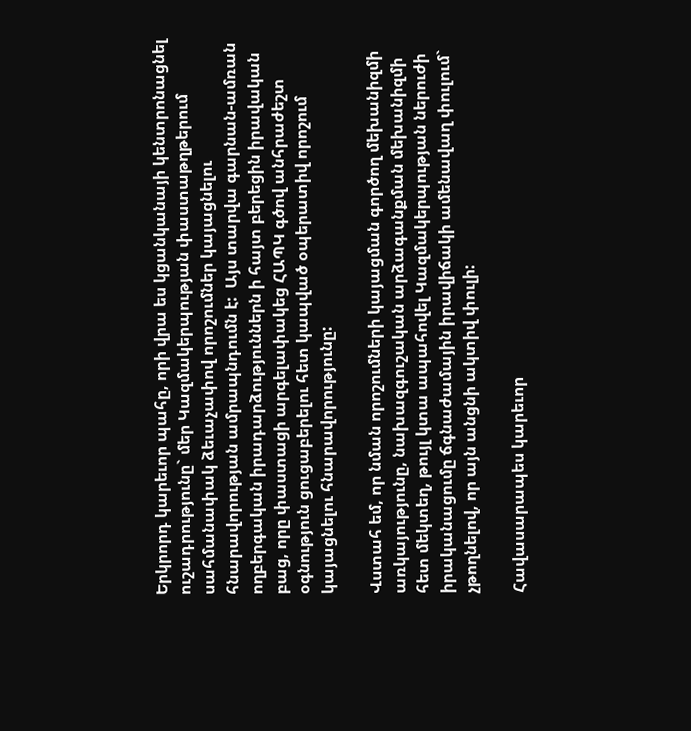Երկրորդ կարեւոր պահը, որի վրա ես կցանկանայի կենտրոնացնել ուշադրությունը` մեր Կազմակերպության փաստաթղթերում սահմանափակ ձեւաչափով որոշումներ կայացնելու հնարավորության ամրապնդումն է:  Այս տարվա գարնան-ամռան ողբերգական իրադարձություններն ի հայտ բերեցին իրավական բաց, որը փաստացի արգելափակեց ՀԱՊԿ գծով անհրաժեշտ օգնություն ցուցաբերելու հետ կապված օպերատիվ որոշում կայացնելու հնարավորությունը:

Վստահ եմ, որ նման որոշումների կայացման գործող մեխանիզմի առկայությունը, նախազգուշական արձագանքման մեխանիզմի հետ մեկտեղ, թույլ կտա ապահովել Կազմակերպության ներուժի իրականացումը ճգնաժամային իրավիճակի ամենավաղ փուլում` չթողնելով, որ այն անցնի ակտիվ փուլի:

Հավասարապես կարեւոր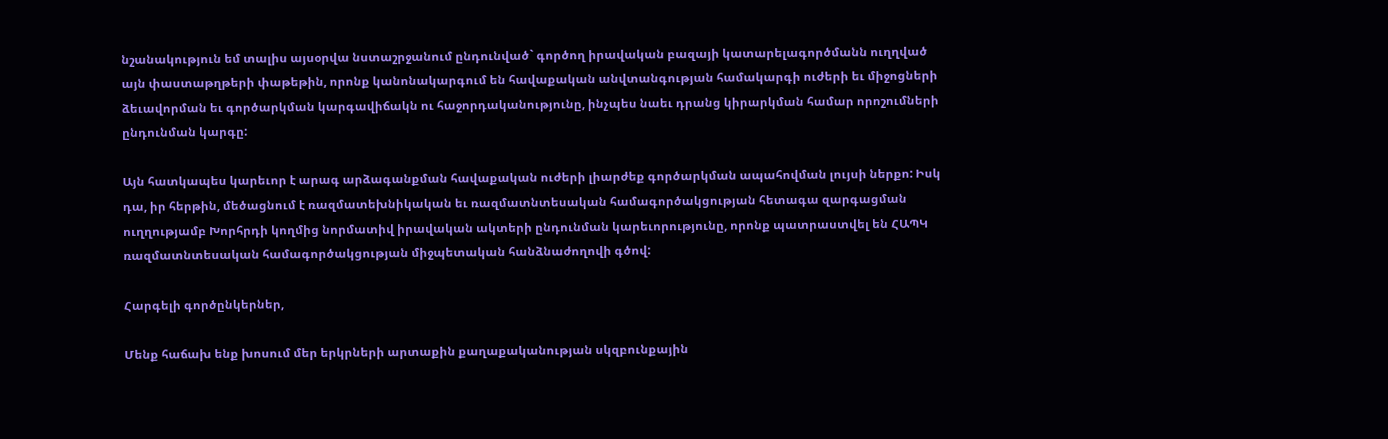նշանակություն եմ տալիս այսօրվա նստաշրջանում ընդունված` գործող իրավական բազայի կատարելագործմանն ուղղված այն փաստաթղթերի փաթեթին, որոնք կանոնակարգում են հավաքական անվտանգության համակարգի ուժերի եւ միջոցների ձեւավորման եւ գործարկման կարգավիճակն ու հաջորդականությունը, ինչպես նաեւ դրանց կիրարկման համար որոշումների ընդունման կարգը:

Այն հատկապես կարեւոր է արագ արձագանքման հավաքական ուժերի լիարժեք գործարկման ապահովման լույսի ներքո: Իսկ դա, իր հերթին, մեծացնում է ռազմատեխնիկական եւ ռազմատնտեսական համագործակցության հետագա զարգացման ուղղությամբ Խորհրդի կողմից նորմատիվ իրավական ակտերի ընդունման կարեւորությունը, որոնք պատրաստվել են ՀԱՊԿ ռազմատնտեսական համագործակցության միջպետական հանձնաժողովի գծով:

Հարգելի գործընկերներ,

Մենք հաճախ ենք խոսում մեր երկրների արտաքին քաղաքականության սկզբունքային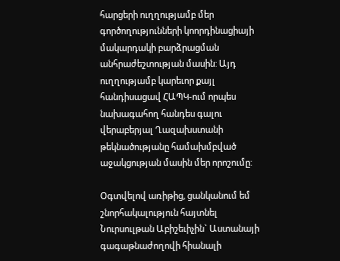հարցերի ուղղությամբ մեր գործողությունների կոորդինացիայի մակարդակի բարձրացման անհրաժեշտության մասին: Այդ ուղղությամբ կարեւոր քայլ հանդիսացավ ՀԱՊԿ-ում որպես նախագահող հանդես գալու վերաբերյալ Ղազախստանի թեկնածությանը համախմբված աջակցության մասին մեր որոշումը:

Օգտվելով առիթից, ցանկանում եմ շնորհակալություն հայտնել Նուրսուլթան Աբիշեւիչին` Աստանայի գագաթնաժողովի հիանալի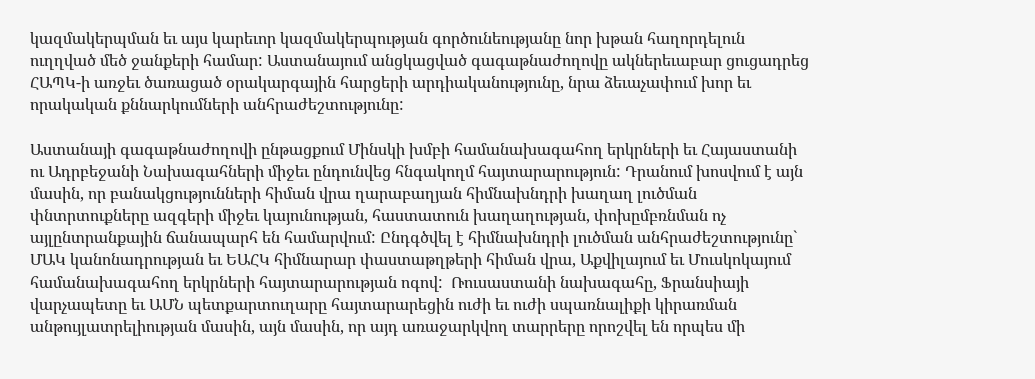կազմակերպման եւ այս կարեւոր կազմակերպության գործունեությանը նոր խթան հաղորդելուն ուղղված մեծ ջանքերի համար: Աստանայում անցկացված գագաթնաժողովը ակներեւաբար ցուցադրեց ՀԱՊԿ-ի առջեւ ծառացած օրակարգային հարցերի արդիականությունը, նրա ձեւաչափում խոր եւ որակական քննարկումների անհրաժեշտությունը:

Աստանայի գագաթնաժողովի ընթացքում Մինսկի խմբի համանախագահող երկրների եւ Հայաստանի ու Ադրբեջանի Նախագահների միջեւ ընդունվեց հնգակողմ հայտարարություն: Դրանում խոսվում է այն մասին, որ բանակցությունների հիման վրա ղարաբաղյան հիմնախնդրի խաղաղ լուծման փնտրտուքները ազգերի միջեւ կայունության, հաստատուն խաղաղության, փոխըմբռնման ոչ այլընտրանքային ճանապարհ են համարվում: Ընդգծվել է հիմնախնդրի լուծման անհրաժեշտությունը` ՄԱԿ կանոնադրության եւ ԵԱՀԿ հիմնարար փաստաթղթերի հիման վրա, Աքվիլայում եւ Մուսկոկայում համանախագահող երկրների հայտարարության ոգով:  Ռուսաստանի նախագահը, Ֆրանսիայի վարչապետը եւ ԱՄՆ պետքարտուղարը հայտարարեցին ուժի եւ ուժի սպառնալիքի կիրառման  անթույլատրելիության մասին, այն մասին, որ այդ առաջարկվող տարրերը որոշվել են որպես մի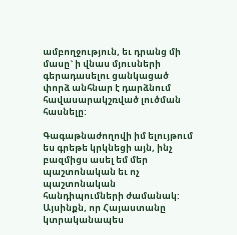ամբողջություն, եւ դրանց մի մասը` ի վնաս մյուսների գերադասելու ցանկացած փորձ անհնար է դարձնում հավասարակշռված լուծման հասնելը:

Գագաթնաժողովի իմ ելույթում ես գրեթե կրկնեցի այն, ինչ բազմիցս ասել եմ մեր պաշտոնական եւ ոչ պաշտոնական հանդիպումների ժամանակ: Այսինքն, որ Հայաստանը կտրականապես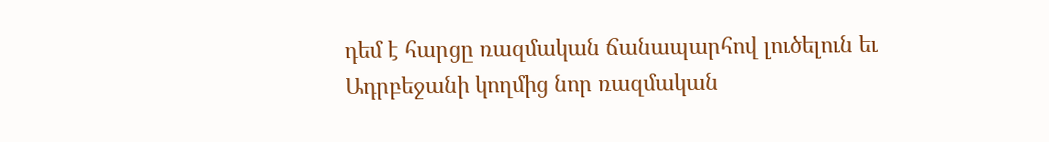դեմ է հարցը ռազմական ճանապարհով լուծելուն եւ Ադրբեջանի կողմից նոր ռազմական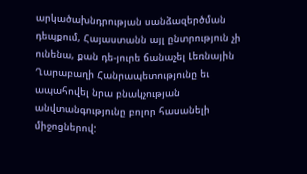արկածախնդրության սանձազերծման դեպքում, Հայաստանն այլ ընտրություն չի ունենա, քան դե-յուրե ճանաչել Լեռնային Ղարաբաղի Հանրապետությունը եւ ապահովել նրա բնակչության անվտանգությունը բոլոր հասանելի միջոցներով: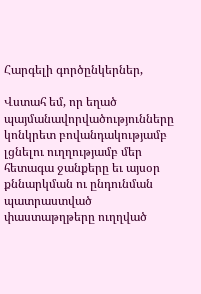Հարգելի գործընկերներ,

Վստահ եմ, որ եղած պայմանավորվածությունները կոնկրետ բովանդակությամբ լցնելու ուղղությամբ մեր հետագա ջանքերը եւ այսօր քննարկման ու ընդունման պատրաստված փաստաթղթերը ուղղված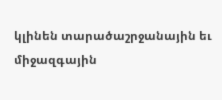կլինեն տարածաշրջանային եւ միջազգային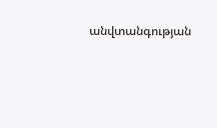անվտանգության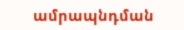ամրապնդման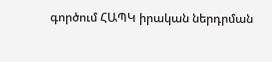գործում ՀԱՊԿ իրական ներդրման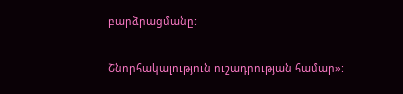բարձրացմանը:

Շնորհակալություն ուշադրության համար»: